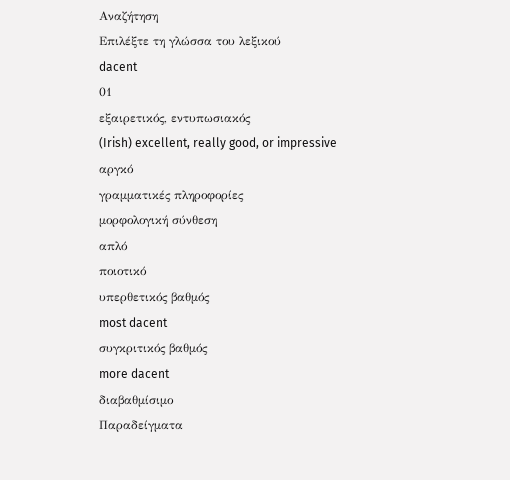Αναζήτηση
Επιλέξτε τη γλώσσα του λεξικού
dacent
01
εξαιρετικός, εντυπωσιακός
(Irish) excellent, really good, or impressive
αργκό
γραμματικές πληροφορίες
μορφολογική σύνθεση
απλό
ποιοτικό
υπερθετικός βαθμός
most dacent
συγκριτικός βαθμός
more dacent
διαβαθμίσιμο
Παραδείγματα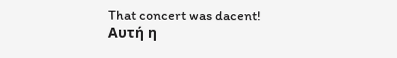That concert was dacent!
Αυτή η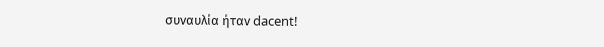συναυλία ήταν dacent!